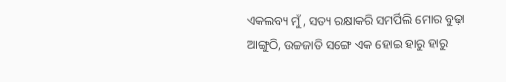ଏକଲବ୍ୟ ମୁଁ, ସତ୍ୟ ରକ୍ଷାକରି ସମର୍ପିଲି ମୋର ବୁଢ଼ା ଆଙ୍ଗୁଠି, ଉଚ୍ଚଜାତି ସଙ୍ଗେ ଏକ ହୋଇ ହାରୁ ହାରୁ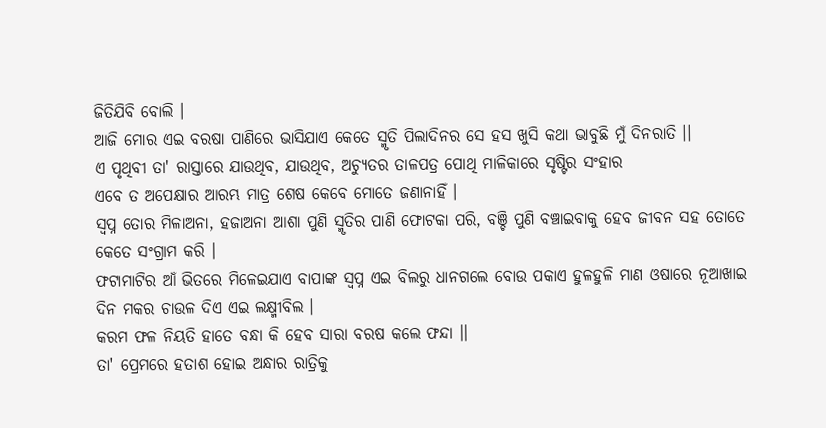ଜିତିଯିବି ବୋଲି ।
ଆଜି ମୋର ଏଇ ବରଷା ପାଣିରେ ଭାସିଯାଏ କେତେ ସ୍ମୃତି ପିଲାଦିନର ସେ ହସ ଖୁସି କଥା ଭାବୁଛି ମୁଁ ଦିନରାତି ।।
ଏ ପୃଥିବୀ ତା' ରାସ୍ତାରେ ଯାଉଥିବ, ଯାଉଥିବ, ଅଚ୍ୟୁତର ତାଳପତ୍ର ପୋଥି ମାଳିକାରେ ସୃଷ୍ଟିର ସଂହାର
ଏବେ ତ ଅପେକ୍ଷାର ଆରମ୍ଭ ମାତ୍ର ଶେଷ କେବେ ମୋତେ ଜଣାନାହିଁ ।
ସ୍ୱପ୍ନ ତୋର ମିଳାଅନା, ହଜାଅନା ଆଶା ପୁଣି ସ୍ମୃତିର ପାଣି ଫୋଟକା ପରି, ବଞ୍ଚି ପୁଣି ବଞ୍ଚାଇବାକୁ ହେବ ଜୀବନ ସହ ତୋତେ କେତେ ସଂଗ୍ରାମ କରି ।
ଫଟାମାଟିର ଆଁ ଭିତରେ ମିଳେଇଯାଏ ବାପାଙ୍କ ସ୍ୱପ୍ନ ଏଇ ବିଲରୁ ଧାନଗଲେ ବୋଉ ପକାଏ ହୁଳହୁଳି ମାଣ ଓଷାରେ ନୂଆଖାଇ ଦିନ ମକର ଚାଉଳ ଦିଏ ଏଇ ଲକ୍ଷ୍ମୀବିଲ ।
କରମ ଫଳ ନିୟତି ହାତେ ବନ୍ଧା କି ହେବ ସାରା ବରଷ କଲେ ଫନ୍ଦା ।।
ତା' ପ୍ରେମରେ ହତାଶ ହୋଇ ଅନ୍ଧାର ରାତ୍ରିକୁ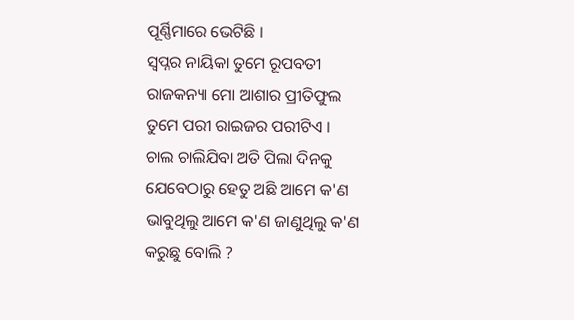ପୂର୍ଣ୍ଣିମାରେ ଭେଟିଛି ।
ସ୍ୱପ୍ନର ନାୟିକା ତୁମେ ରୂପବତୀ ରାଜକନ୍ୟା ମୋ ଆଶାର ପ୍ରୀତିଫୁଲ ତୁମେ ପରୀ ରାଇଜର ପରୀଟିଏ ।
ଚାଲ ଚାଲିଯିବା ଅତି ପିଲା ଦିନକୁ ଯେବେଠାରୁ ହେତୁ ଅଛି ଆମେ କ'ଣ ଭାବୁଥିଲୁ ଆମେ କ'ଣ ଜାଣୁଥିଲୁ କ'ଣ କରୁଛୁ ବୋଲି ?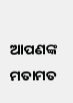ଆପଣଙ୍କ ମତାମତ